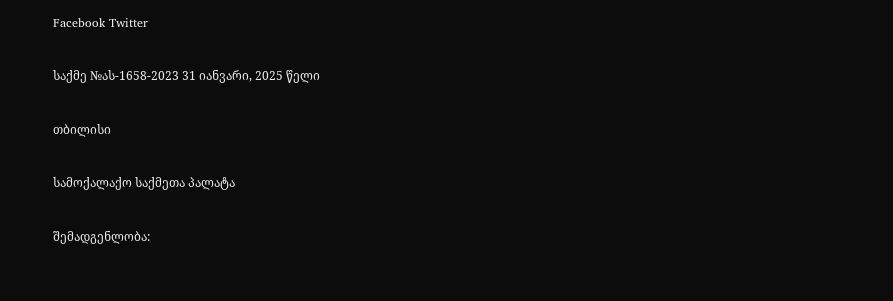Facebook Twitter

საქმე №ას-1658-2023 31 იანვარი, 2025 წელი

თბილისი

სამოქალაქო საქმეთა პალატა

შემადგენლობა: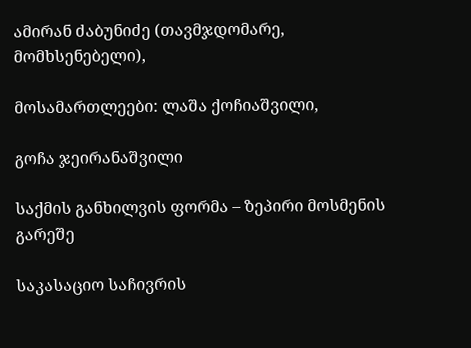ამირან ძაბუნიძე (თავმჯდომარე, მომხსენებელი),

მოსამართლეები: ლაშა ქოჩიაშვილი,

გოჩა ჯეირანაშვილი

საქმის განხილვის ფორმა – ზეპირი მოსმენის გარეშე

საკასაციო საჩივრის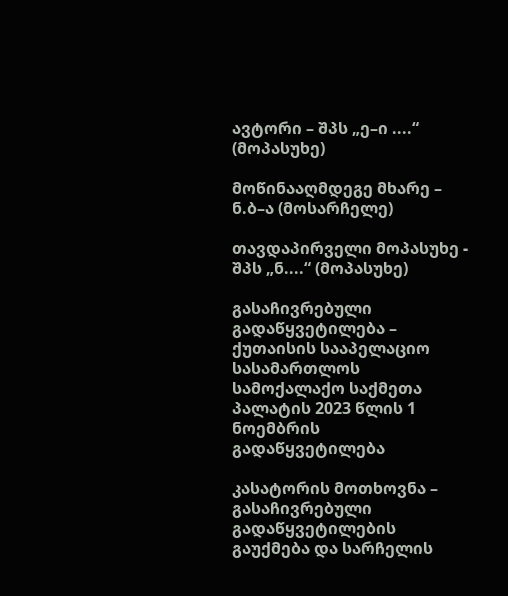ავტორი – შპს „ე–ი ....“ (მოპასუხე)

მოწინააღმდეგე მხარე – ნ.ბ–ა (მოსარჩელე)

თავდაპირველი მოპასუხე - შპს „ნ....“ (მოპასუხე)

გასაჩივრებული გადაწყვეტილება – ქუთაისის სააპელაციო სასამართლოს სამოქალაქო საქმეთა პალატის 2023 წლის 1 ნოემბრის გადაწყვეტილება

კასატორის მოთხოვნა – გასაჩივრებული გადაწყვეტილების გაუქმება და სარჩელის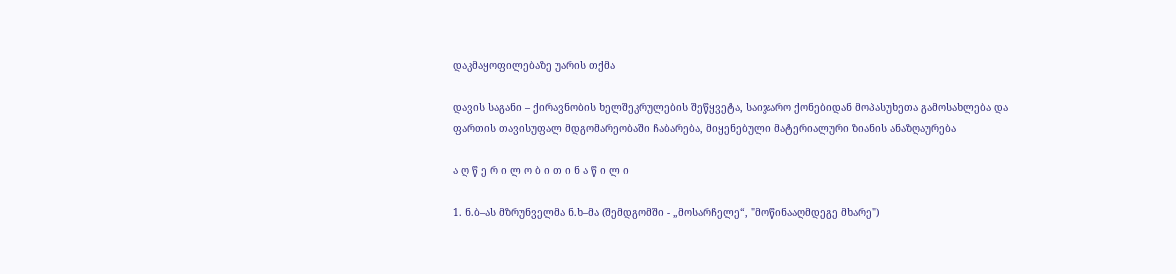დაკმაყოფილებაზე უარის თქმა

დავის საგანი – ქირავნობის ხელშეკრულების შეწყვეტა, საიჯარო ქონებიდან მოპასუხეთა გამოსახლება და ფართის თავისუფალ მდგომარეობაში ჩაბარება, მიყენებული მატერიალური ზიანის ანაზღაურება

ა ღ წ ე რ ი ლ ო ბ ი თ ი ნ ა წ ი ლ ი

1. ნ.ბ–ას მზრუნველმა ნ.ხ–მა (შემდგომში - „მოსარჩელე“, "მოწინააღმდეგე მხარე")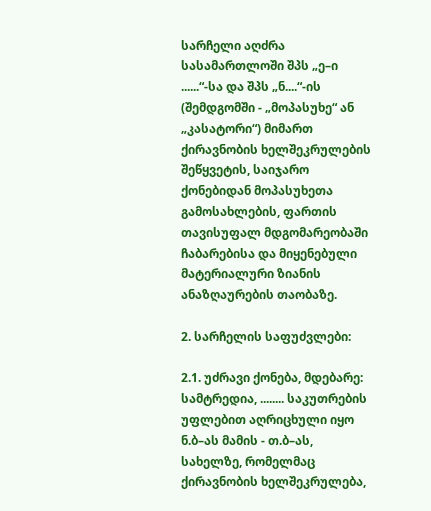სარჩელი აღძრა სასამართლოში შპს „ე–ი ......“-სა და შპს „ნ....“-ის (შემდგომში - „მოპასუხე“ ან „კასატორი“) მიმართ ქირავნობის ხელშეკრულების შეწყვეტის, საიჯარო ქონებიდან მოპასუხეთა გამოსახლების, ფართის თავისუფალ მდგომარეობაში ჩაბარებისა და მიყენებული მატერიალური ზიანის ანაზღაურების თაობაზე.

2. სარჩელის საფუძვლები:

2.1. უძრავი ქონება, მდებარე: სამტრედია, ........ საკუთრების უფლებით აღრიცხული იყო ნ.ბ–ას მამის - თ.ბ–ას, სახელზე, რომელმაც ქირავნობის ხელშეკრულება,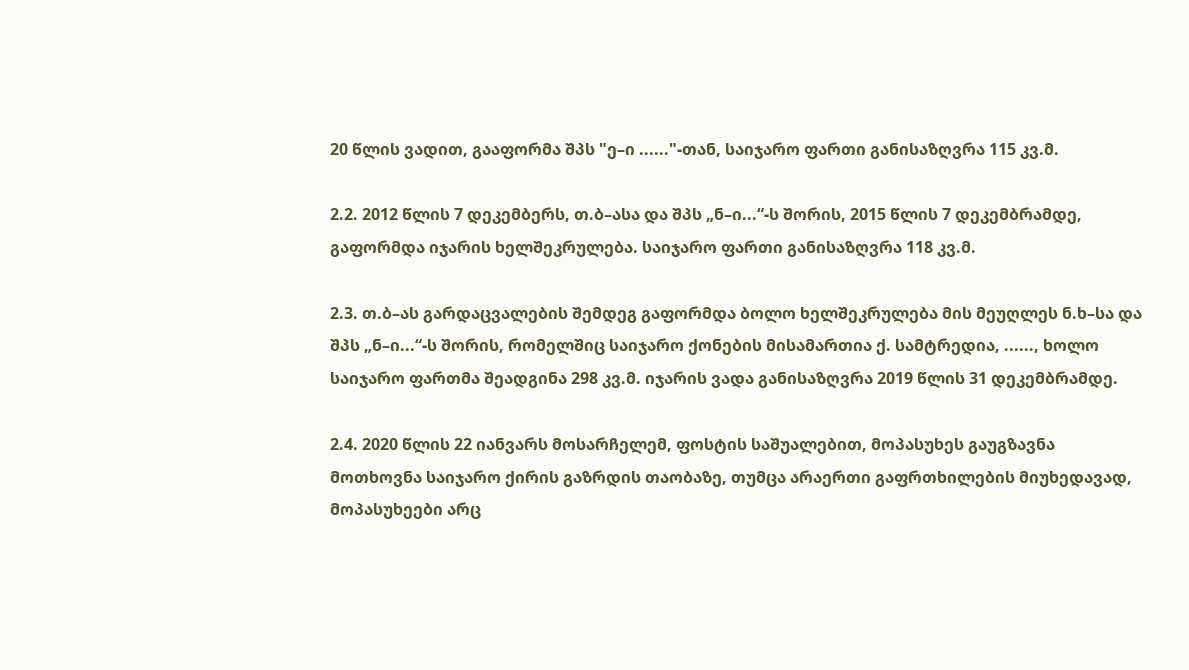20 წლის ვადით, გააფორმა შპს "ე–ი ......"-თან, საიჯარო ფართი განისაზღვრა 115 კვ.მ.

2.2. 2012 წლის 7 დეკემბერს, თ.ბ–ასა და შპს „ნ–ი...“-ს შორის, 2015 წლის 7 დეკემბრამდე, გაფორმდა იჯარის ხელშეკრულება. საიჯარო ფართი განისაზღვრა 118 კვ.მ.

2.3. თ.ბ–ას გარდაცვალების შემდეგ გაფორმდა ბოლო ხელშეკრულება მის მეუღლეს ნ.ხ–სა და შპს „ნ–ი...“-ს შორის, რომელშიც საიჯარო ქონების მისამართია ქ. სამტრედია, ......, ხოლო საიჯარო ფართმა შეადგინა 298 კვ.მ. იჯარის ვადა განისაზღვრა 2019 წლის 31 დეკემბრამდე.

2.4. 2020 წლის 22 იანვარს მოსარჩელემ, ფოსტის საშუალებით, მოპასუხეს გაუგზავნა მოთხოვნა საიჯარო ქირის გაზრდის თაობაზე, თუმცა არაერთი გაფრთხილების მიუხედავად, მოპასუხეები არც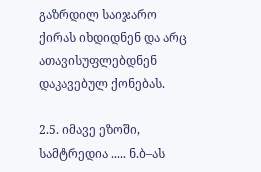გაზრდილ საიჯარო ქირას იხდიდნენ და არც ათავისუფლებდნენ დაკავებულ ქონებას.

2.5. იმავე ეზოში, სამტრედია ..... ნ.ბ–ას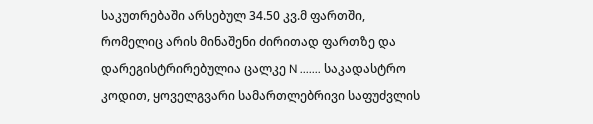საკუთრებაში არსებულ 34.50 კვ.მ ფართში, რომელიც არის მინაშენი ძირითად ფართზე და დარეგისტრირებულია ცალკე N ....... საკადასტრო კოდით, ყოველგვარი სამართლებრივი საფუძვლის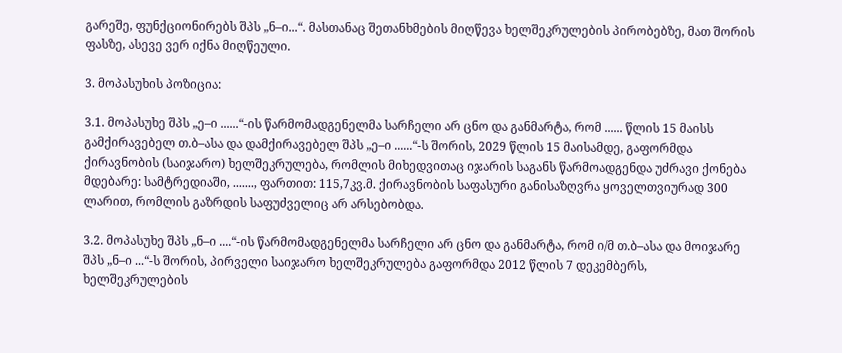გარეშე, ფუნქციონირებს შპს „ნ–ი...“. მასთანაც შეთანხმების მიღწევა ხელშეკრულების პირობებზე, მათ შორის ფასზე, ასევე ვერ იქნა მიღწეული.

3. მოპასუხის პოზიცია:

3.1. მოპასუხე შპს „ე–ი ......“-ის წარმომადგენელმა სარჩელი არ ცნო და განმარტა, რომ ...... წლის 15 მაისს გამქირავებელ თ.ბ–ასა და დამქირავებელ შპს „ე–ი ......“-ს შორის, 2029 წლის 15 მაისამდე, გაფორმდა ქირავნობის (საიჯარო) ხელშეკრულება, რომლის მიხედვითაც იჯარის საგანს წარმოადგენდა უძრავი ქონება მდებარე: სამტრედიაში, ......., ფართით: 115,7კვ.მ. ქირავნობის საფასური განისაზღვრა ყოველთვიურად 300 ლარით, რომლის გაზრდის საფუძველიც არ არსებობდა.

3.2. მოპასუხე შპს „ნ–ი ....“-ის წარმომადგენელმა სარჩელი არ ცნო და განმარტა, რომ ი/მ თ.ბ–ასა და მოიჯარე შპს „ნ–ი ...“-ს შორის, პირველი საიჯარო ხელშეკრულება გაფორმდა 2012 წლის 7 დეკემბერს, ხელშეკრულების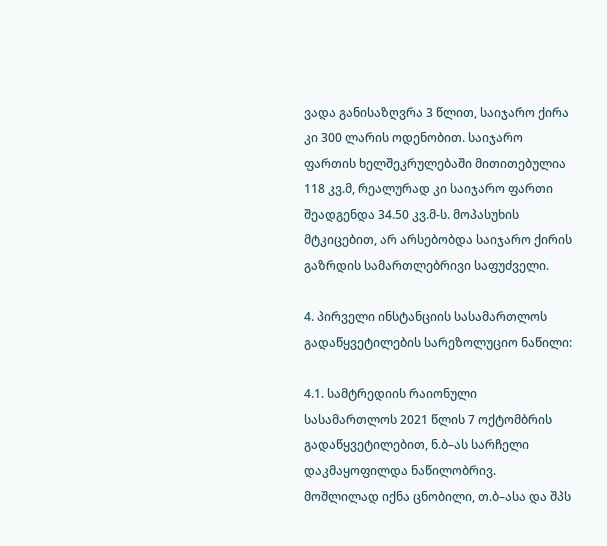ვადა განისაზღვრა 3 წლით, საიჯარო ქირა კი 300 ლარის ოდენობით. საიჯარო ფართის ხელშეკრულებაში მითითებულია 118 კვ.მ, რეალურად კი საიჯარო ფართი შეადგენდა 34.50 კვ.მ-ს. მოპასუხის მტკიცებით, არ არსებობდა საიჯარო ქირის გაზრდის სამართლებრივი საფუძველი.

4. პირველი ინსტანციის სასამართლოს გადაწყვეტილების სარეზოლუციო ნაწილი:

4.1. სამტრედიის რაიონული სასამართლოს 2021 წლის 7 ოქტომბრის გადაწყვეტილებით, ნ.ბ–ას სარჩელი დაკმაყოფილდა ნაწილობრივ. მოშლილად იქნა ცნობილი, თ.ბ–ასა და შპს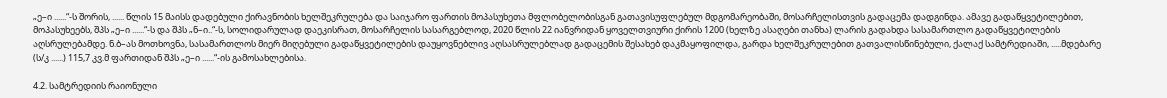„ე–ი ......“-ს შორის, ...... წლის 15 მაისს დადებული ქირავნობის ხელშეკრულება და საიჯარო ფართის მოპასუხეთა მფლობელობისგან გათავისუფლებულ მდგომარეობაში, მოსარჩელისთვის გადაცემა დადგინდა. ამავე გადაწყვეტილებით, მოპასუხეებს, შპს „ე–ი ......“-ს და შპს „ნ–ი..“-ს, სოლიდარულად დაეკისრათ, მოსარჩელის სასარგებლოდ, 2020 წლის 22 იანვრიდან ყოველთვიური ქირის 1200 (ხელზე ასაღები თანხა) ლარის გადახდა სასამართლო გადაწყვეტილების აღსრულებამდე. ნ.ბ–ას მოთხოვნა, სასამართლოს მიერ მიღებული გადაწყვეტილების დაუყოვნებლივ აღსასრულებლად გადაცემის შესახებ დაკმაყოფილდა, გარდა ხელშეკრულებით გათვალისწინებული, ქალაქ სამტრედიაში, .....მდებარე (ს/კ ......) 115,7 კვ.მ ფართიდან შპს „ე–ი ......“-ის გამოსახლებისა.

4.2. სამტრედიის რაიონული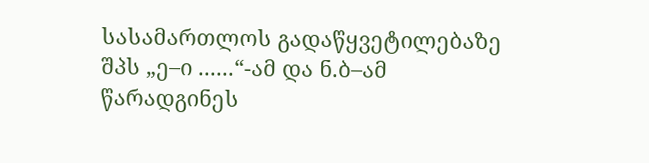სასამართლოს გადაწყვეტილებაზე შპს „ე–ი ......“-ამ და ნ.ბ–ამ წარადგინეს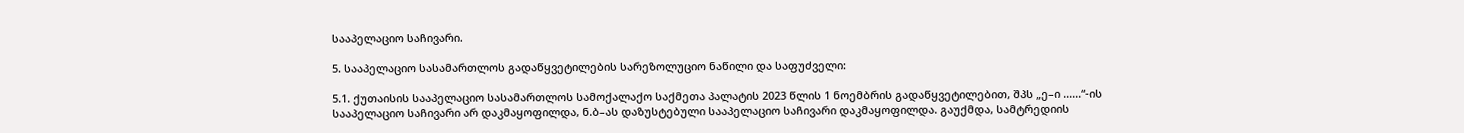სააპელაციო საჩივარი.

5. სააპელაციო სასამართლოს გადაწყვეტილების სარეზოლუციო ნაწილი და საფუძველი:

5.1. ქუთაისის სააპელაციო სასამართლოს სამოქალაქო საქმეთა პალატის 2023 წლის 1 ნოემბრის გადაწყვეტილებით, შპს „ე–ი ......“-ის სააპელაციო საჩივარი არ დაკმაყოფილდა, ნ.ბ–ას დაზუსტებული სააპელაციო საჩივარი დაკმაყოფილდა. გაუქმდა, სამტრედიის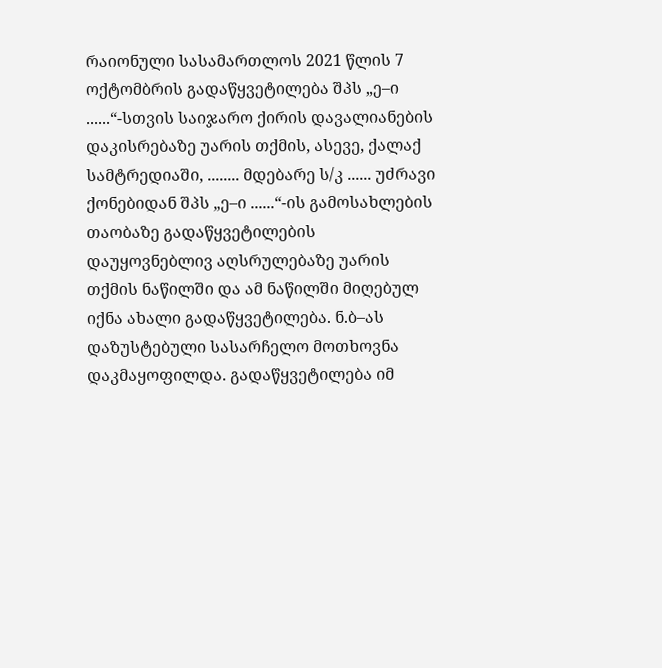რაიონული სასამართლოს 2021 წლის 7 ოქტომბრის გადაწყვეტილება შპს „ე–ი ......“-სთვის საიჯარო ქირის დავალიანების დაკისრებაზე უარის თქმის, ასევე, ქალაქ სამტრედიაში, ........ მდებარე ს/კ ...... უძრავი ქონებიდან შპს „ე–ი ......“-ის გამოსახლების თაობაზე გადაწყვეტილების დაუყოვნებლივ აღსრულებაზე უარის თქმის ნაწილში და ამ ნაწილში მიღებულ იქნა ახალი გადაწყვეტილება. ნ.ბ–ას დაზუსტებული სასარჩელო მოთხოვნა დაკმაყოფილდა. გადაწყვეტილება იმ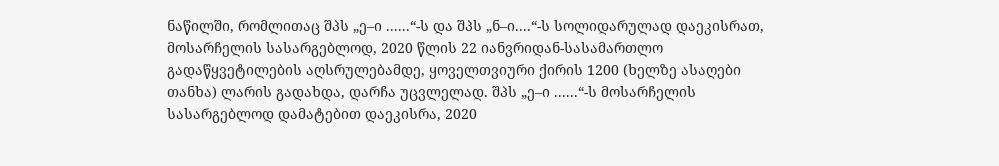ნაწილში, რომლითაც შპს „ე–ი ......“-ს და შპს „ნ–ი....“-ს სოლიდარულად დაეკისრათ, მოსარჩელის სასარგებლოდ, 2020 წლის 22 იანვრიდან-სასამართლო გადაწყვეტილების აღსრულებამდე, ყოველთვიური ქირის 1200 (ხელზე ასაღები თანხა) ლარის გადახდა, დარჩა უცვლელად. შპს „ე–ი ......“-ს მოსარჩელის სასარგებლოდ დამატებით დაეკისრა, 2020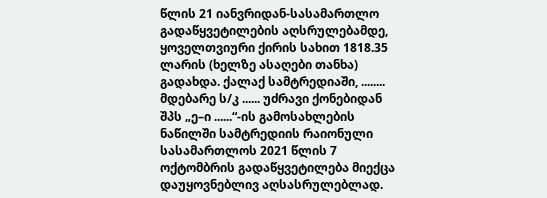წლის 21 იანვრიდან-სასამართლო გადაწყვეტილების აღსრულებამდე, ყოველთვიური ქირის სახით 1818.35 ლარის (ხელზე ასაღები თანხა) გადახდა. ქალაქ სამტრედიაში, ........ მდებარე ს/კ ...... უძრავი ქონებიდან შპს „ე–ი ......“-ის გამოსახლების ნაწილში სამტრედიის რაიონული სასამართლოს 2021 წლის 7 ოქტომბრის გადაწყვეტილება მიექცა დაუყოვნებლივ აღსასრულებლად.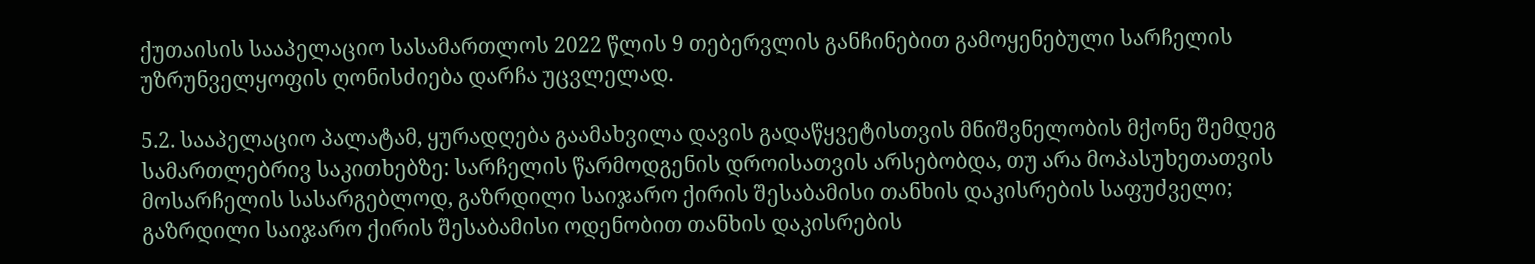ქუთაისის სააპელაციო სასამართლოს 2022 წლის 9 თებერვლის განჩინებით გამოყენებული სარჩელის უზრუნველყოფის ღონისძიება დარჩა უცვლელად.

5.2. სააპელაციო პალატამ, ყურადღება გაამახვილა დავის გადაწყვეტისთვის მნიშვნელობის მქონე შემდეგ სამართლებრივ საკითხებზე: სარჩელის წარმოდგენის დროისათვის არსებობდა, თუ არა მოპასუხეთათვის მოსარჩელის სასარგებლოდ, გაზრდილი საიჯარო ქირის შესაბამისი თანხის დაკისრების საფუძველი; გაზრდილი საიჯარო ქირის შესაბამისი ოდენობით თანხის დაკისრების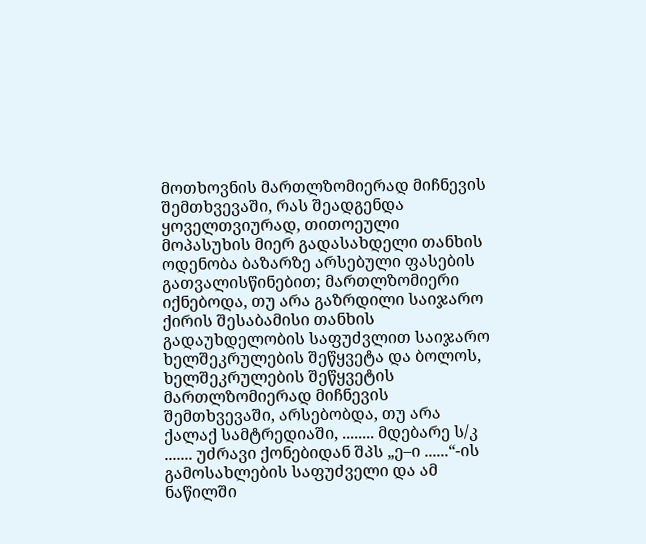მოთხოვნის მართლზომიერად მიჩნევის შემთხვევაში, რას შეადგენდა ყოველთვიურად, თითოეული მოპასუხის მიერ გადასახდელი თანხის ოდენობა ბაზარზე არსებული ფასების გათვალისწინებით; მართლზომიერი იქნებოდა, თუ არა გაზრდილი საიჯარო ქირის შესაბამისი თანხის გადაუხდელობის საფუძვლით საიჯარო ხელშეკრულების შეწყვეტა და ბოლოს, ხელშეკრულების შეწყვეტის მართლზომიერად მიჩნევის შემთხვევაში, არსებობდა, თუ არა ქალაქ სამტრედიაში, ........ მდებარე ს/კ ....... უძრავი ქონებიდან შპს „ე–ი ......“-ის გამოსახლების საფუძველი და ამ ნაწილში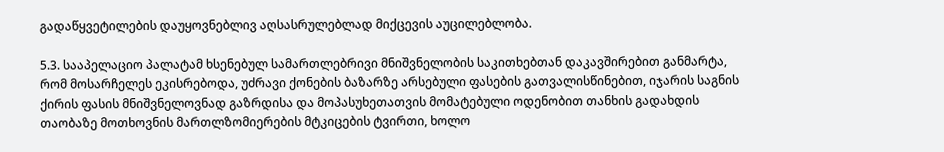გადაწყვეტილების დაუყოვნებლივ აღსასრულებლად მიქცევის აუცილებლობა.

5.3. სააპელაციო პალატამ ხსენებულ სამართლებრივი მნიშვნელობის საკითხებთან დაკავშირებით განმარტა, რომ მოსარჩელეს ეკისრებოდა, უძრავი ქონების ბაზარზე არსებული ფასების გათვალისწინებით, იჯარის საგნის ქირის ფასის მნიშვნელოვნად გაზრდისა და მოპასუხეთათვის მომატებული ოდენობით თანხის გადახდის თაობაზე მოთხოვნის მართლზომიერების მტკიცების ტვირთი, ხოლო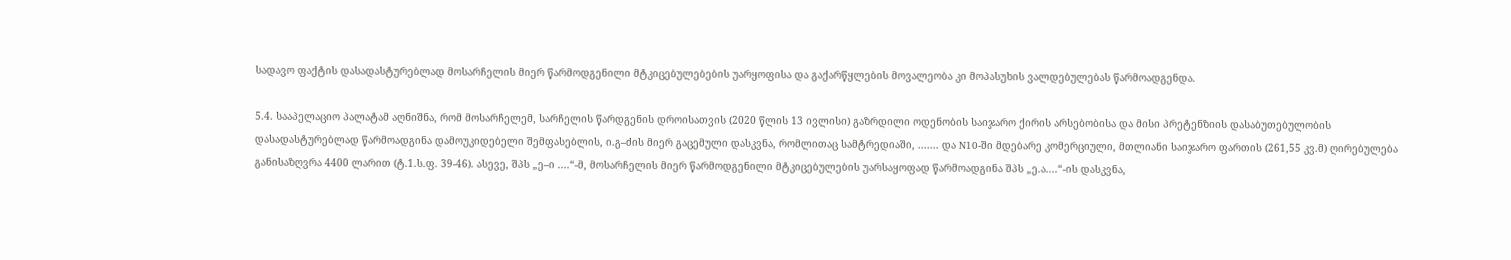სადავო ფაქტის დასადასტურებლად მოსარჩელის მიერ წარმოდგენილი მტკიცებულებების უარყოფისა და გაქარწყლების მოვალეობა კი მოპასუხის ვალდებულებას წარმოადგენდა.

5.4. სააპელაციო პალატამ აღნიშნა, რომ მოსარჩელემ, სარჩელის წარდგენის დროისათვის (2020 წლის 13 ივლისი) გაზრდილი ოდენობის საიჯარო ქირის არსებობისა და მისი პრეტენზიის დასაბუთებულობის დასადასტურებლად წარმოადგინა დამოუკიდებელი შემფასებლის, ი.გ–ძის მიერ გაცემული დასკვნა, რომლითაც სამტრედიაში, ....... და N10-ში მდებარე კომერციული, მთლიანი საიჯარო ფართის (261,55 კვ.მ) ღირებულება განისაზღვრა 4400 ლარით (ტ.1.ს.ფ. 39-46). ასევე, შპს „ე–ი ....“-მ, მოსარჩელის მიერ წარმოდგენილი მტკიცებულების უარსაყოფად წარმოადგინა შპს „ე.ა....“-ის დასკვნა,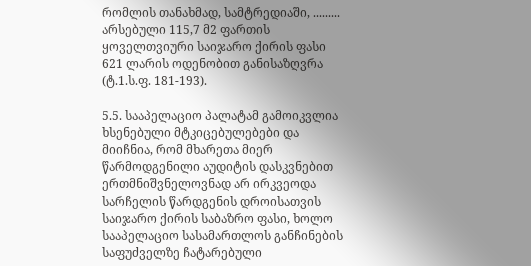რომლის თანახმად, სამტრედიაში, ......... არსებული 115,7 მ2 ფართის ყოველთვიური საიჯარო ქირის ფასი 621 ლარის ოდენობით განისაზღვრა (ტ.1.ს.ფ. 181-193).

5.5. სააპელაციო პალატამ გამოიკვლია ხსენებული მტკიცებულებები და მიიჩნია, რომ მხარეთა მიერ წარმოდგენილი აუდიტის დასკვნებით ერთმნიშვნელოვნად არ ირკვეოდა სარჩელის წარდგენის დროისათვის საიჯარო ქირის საბაზრო ფასი, ხოლო სააპელაციო სასამართლოს განჩინების საფუძველზე ჩატარებული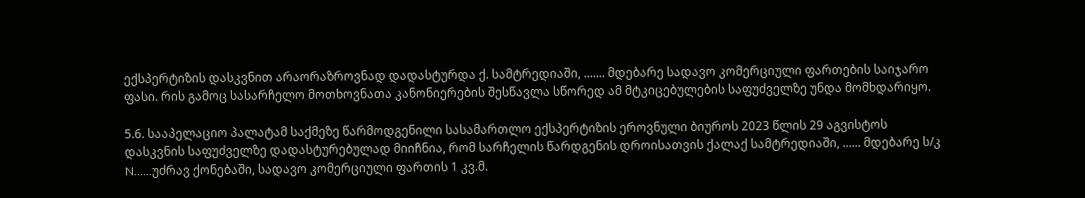ექსპერტიზის დასკვნით არაორაზროვნად დადასტურდა ქ. სამტრედიაში, ....... მდებარე სადავო კომერციული ფართების საიჯარო ფასი. რის გამოც სასარჩელო მოთხოვნათა კანონიერების შესწავლა სწორედ ამ მტკიცებულების საფუძველზე უნდა მომხდარიყო.

5.6. სააპელაციო პალატამ საქმეზე წარმოდგენილი სასამართლო ექსპერტიზის ეროვნული ბიუროს 2023 წლის 29 აგვისტოს დასკვნის საფუძველზე დადასტურებულად მიიჩნია, რომ სარჩელის წარდგენის დროისათვის ქალაქ სამტრედიაში, ...... მდებარე ს/კ N......უძრავ ქონებაში, სადავო კომერციული ფართის 1 კვ.მ.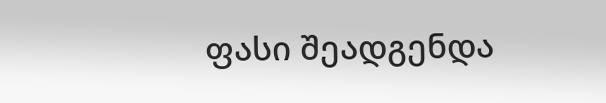ფასი შეადგენდა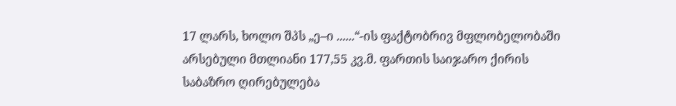17 ლარს, ხოლო შპს „ე–ი ......“-ის ფაქტობრივ მფლობელობაში არსებული მთლიანი 177,55 კვ.მ. ფართის საიჯარო ქირის საბაზრო ღირებულება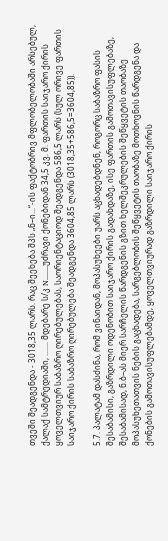თვეში შეადგენდა - 3018,35 ლარს. რაც შეეხება შპს „ნ–ი...“-ის ფაქტობრივ მფლობელობაში არსებულ, ქალაქ სამტრედიაში, ....... მდებარე ს/კ N.......უძრავი ქონებიდან 34,5 კვ. მ. ფართის საიჯარო ქირის ყოველთვიურ საბაზრო ღირებულებას, საორიენტაციოდ შეადგენდა 586,5 ლარს (სულ ორივე ფართის საიჯარო ქირის საბაზრო ღირებულება შეადგენდა 3604,85 ლარს (3018,35+586,5=3604,85)).

5.7. პალატამ დასძინა, რომ ვინაიდან, მოპასუხეები უარს აცხადებდნენ, როგორც საბაზრო ფასის შესაბამისი, გაზრდილი ოდენობით საიჯარო ქირის გადახდაზე, ისე ფართის გამოთავისუფლებაზე, შესაბამისად, ნ.ბ–ას მიერ სარჩელის წარდგენის გზით ხელშეკრულების შეწყვეტის თაობაზე მოპასუხეთათვის ნების გაცხადება, სარგებლობის შეწყვეტის თაობაზე მოთხოვნის წარდგენა და ქონების გამოთავისუფლებამდე, ყოველთვიურად გაზრდილი საიჯარო ქირის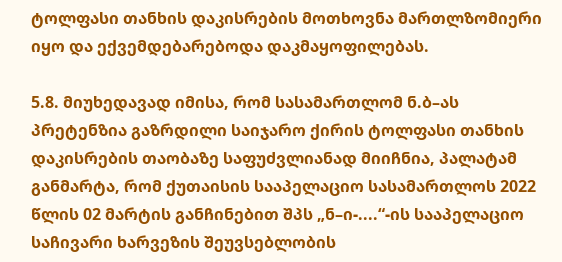ტოლფასი თანხის დაკისრების მოთხოვნა მართლზომიერი იყო და ექვემდებარებოდა დაკმაყოფილებას.

5.8. მიუხედავად იმისა, რომ სასამართლომ ნ.ბ–ას პრეტენზია გაზრდილი საიჯარო ქირის ტოლფასი თანხის დაკისრების თაობაზე საფუძვლიანად მიიჩნია, პალატამ განმარტა, რომ ქუთაისის სააპელაციო სასამართლოს 2022 წლის 02 მარტის განჩინებით შპს „ნ–ი-....“-ის სააპელაციო საჩივარი ხარვეზის შეუვსებლობის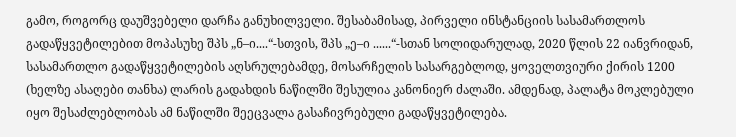გამო, როგორც დაუშვებელი დარჩა განუხილველი. შესაბამისად, პირველი ინსტანციის სასამართლოს გადაწყვეტილებით მოპასუხე შპს „ნ–ი....“-სთვის, შპს „ე–ი ......“-სთან სოლიდარულად, 2020 წლის 22 იანვრიდან, სასამართლო გადაწყვეტილების აღსრულებამდე, მოსარჩელის სასარგებლოდ, ყოველთვიური ქირის 1200 (ხელზე ასაღები თანხა) ლარის გადახდის ნაწილში შესულია კანონიერ ძალაში. ამდენად, პალატა მოკლებული იყო შესაძლებლობას ამ ნაწილში შეეცვალა გასაჩივრებული გადაწყვეტილება.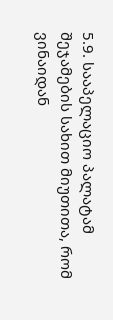5.9. სააპელაციო პალატამ შეჯამების სახით მიუთითა, რომ ვინაიდან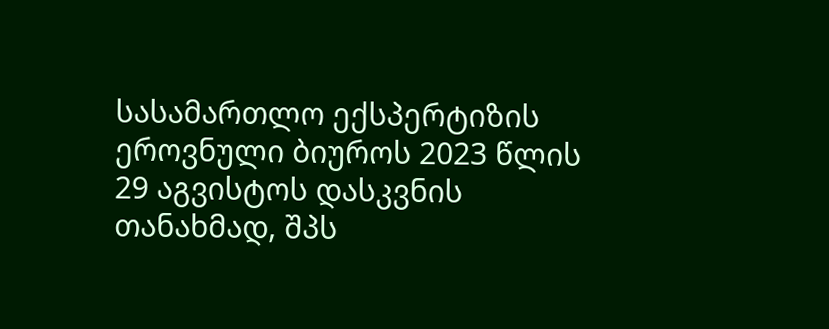სასამართლო ექსპერტიზის ეროვნული ბიუროს 2023 წლის 29 აგვისტოს დასკვნის თანახმად, შპს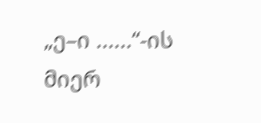„ე–ი ......“-ის მიერ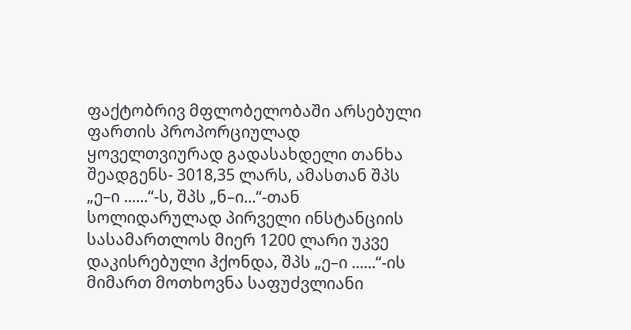ფაქტობრივ მფლობელობაში არსებული ფართის პროპორციულად ყოველთვიურად გადასახდელი თანხა შეადგენს- 3018,35 ლარს, ამასთან შპს „ე–ი ......“-ს, შპს „ნ–ი...“-თან სოლიდარულად პირველი ინსტანციის სასამართლოს მიერ 1200 ლარი უკვე დაკისრებული ჰქონდა, შპს „ე–ი ......“-ის მიმართ მოთხოვნა საფუძვლიანი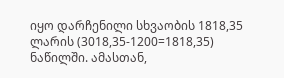იყო დარჩენილი სხვაობის 1818,35 ლარის (3018,35-1200=1818,35) ნაწილში. ამასთან,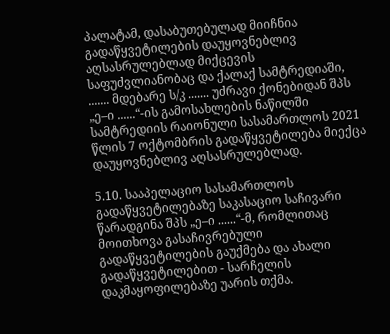პალატამ, დასაბუთებულად მიიჩნია გადაწყვეტილების დაუყოვნებლივ აღსასრულებლად მიქცევის საფუძვლიანობაც და ქალაქ სამტრედიაში, ....... მდებარე ს/კ ....... უძრავი ქონებიდან შპს „ე–ი ......“-ის გამოსახლების ნაწილში სამტრედიის რაიონული სასამართლოს 2021 წლის 7 ოქტომბრის გადაწყვეტილება მიექცა დაუყოვნებლივ აღსასრულებლად.

5.10. სააპელაციო სასამართლოს გადაწყვეტილებაზე საკასაციო საჩივარი წარადგინა შპს „ე–ი ......“-მ, რომლითაც მოითხოვა გასაჩივრებული გადაწყვეტილების გაუქმება და ახალი გადაწყვეტილებით - სარჩელის დაკმაყოფილებაზე უარის თქმა.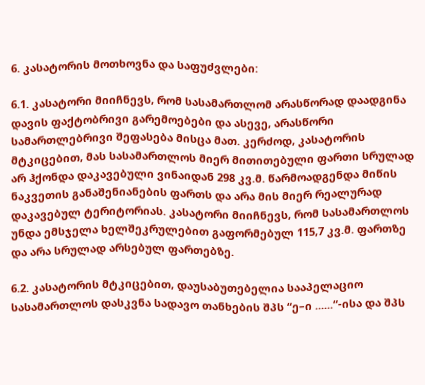6. კასატორის მოთხოვნა და საფუძვლები:

6.1. კასატორი მიიჩნევს, რომ სასამართლომ არასწორად დაადგინა დავის ფაქტობრივი გარემოებები და ასევე, არასწორი სამართლებრივი შეფასება მისცა მათ. კერძოდ, კასატორის მტკიცებით, მას სასამართლოს მიერ მითითებული ფართი სრულად არ ჰქონდა დაკავებული ვინაიდან 298 კვ.მ. წარმოადგენდა მიწის ნაკვეთის განაშენიანების ფართს და არა მის მიერ რეალურად დაკავებულ ტერიტორიას. კასატორი მიიჩნევს, რომ სასამართლოს უნდა ემსჯელა ხელშეკრულებით გაფორმებულ 115,7 კვ.მ. ფართზე და არა სრულად არსებულ ფართებზე.

6.2. კასატორის მტკიცებით, დაუსაბუთებელია სააპელაციო სასამართლოს დასკვნა სადავო თანხების შპს “ე–ი ......“-ისა და შპს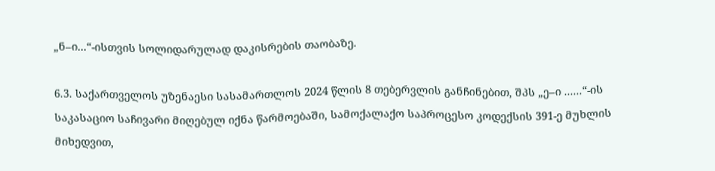„ნ–ი...“-ისთვის სოლიდარულად დაკისრების თაობაზე.

6.3. საქართველოს უზენაესი სასამართლოს 2024 წლის 8 თებერვლის განჩინებით, შპს „ე–ი ......“-ის საკასაციო საჩივარი მიღებულ იქნა წარმოებაში, სამოქალაქო საპროცესო კოდექსის 391-ე მუხლის მიხედვით,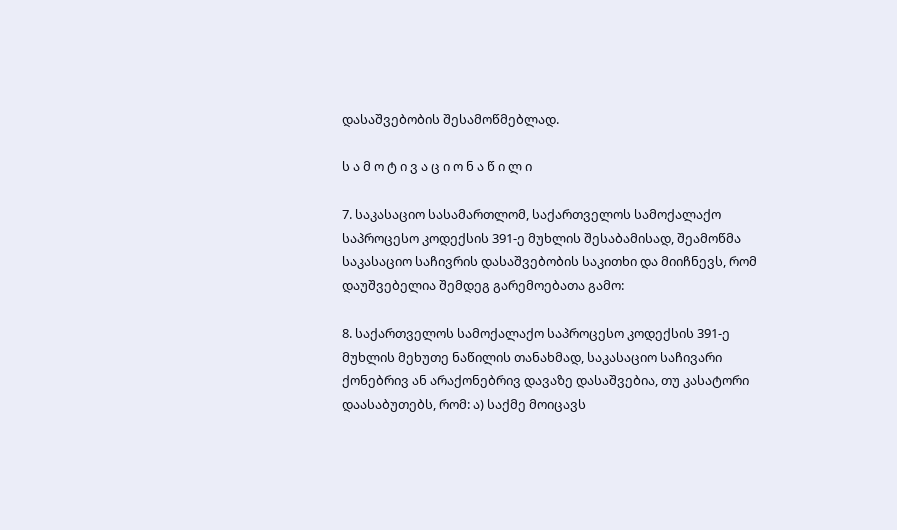დასაშვებობის შესამოწმებლად.

ს ა მ ო ტ ი ვ ა ც ი ო ნ ა წ ი ლ ი

7. საკასაციო სასამართლომ, საქართველოს სამოქალაქო საპროცესო კოდექსის 391-ე მუხლის შესაბამისად, შეამოწმა საკასაციო საჩივრის დასაშვებობის საკითხი და მიიჩნევს, რომ დაუშვებელია შემდეგ გარემოებათა გამო:

8. საქართველოს სამოქალაქო საპროცესო კოდექსის 391-ე მუხლის მეხუთე ნაწილის თანახმად, საკასაციო საჩივარი ქონებრივ ან არაქონებრივ დავაზე დასაშვებია, თუ კასატორი დაასაბუთებს, რომ: ა) საქმე მოიცავს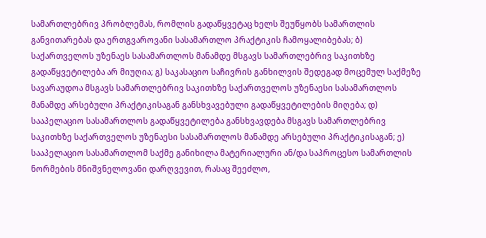სამართლებრივ პრობლემას, რომლის გადაწყვეტაც ხელს შეუწყობს სამართლის განვითარებას და ერთგვაროვანი სასამართლო პრაქტიკის ჩამოყალიბებას; ბ) საქართველოს უზენაეს სასამართლოს მანამდე მსგავს სამართლებრივ საკითხზე გადაწყვეტილება არ მიუღია; გ) საკასაციო საჩივრის განხილვის შედეგად მოცემულ საქმეზე სავარაუდოა მსგავს სამართლებრივ საკითხზე საქართველოს უზენაესი სასამართლოს მანამდე არსებული პრაქტიკისაგან განსხვავებული გადაწყვეტილების მიღება; დ) სააპელაციო სასამართლოს გადაწყვეტილება განსხვავდება მსგავს სამართლებრივ საკითხზე საქართველოს უზენაესი სასამართლოს მანამდე არსებული პრაქტიკისაგან; ე) სააპელაციო სასამართლომ საქმე განიხილა მატერიალური ან/და საპროცესო სამართლის ნორმების მნიშვნელოვანი დარღვევით, რასაც შეეძლო,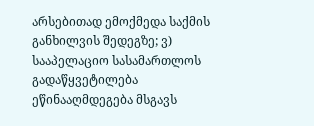არსებითად ემოქმედა საქმის განხილვის შედეგზე; ვ) სააპელაციო სასამართლოს გადაწყვეტილება ეწინააღმდეგება მსგავს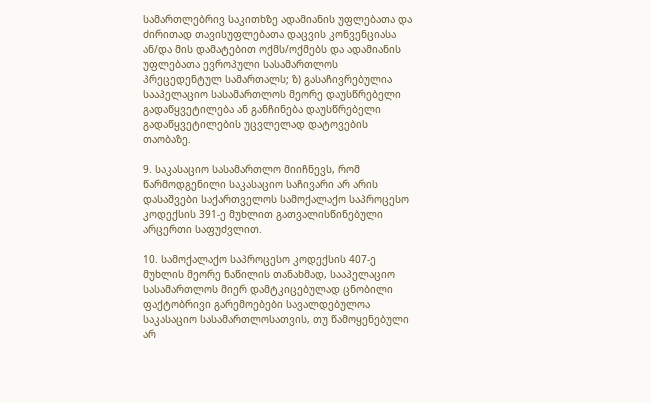სამართლებრივ საკითხზე ადამიანის უფლებათა და ძირითად თავისუფლებათა დაცვის კონვენციასა ან/და მის დამატებით ოქმს/ოქმებს და ადამიანის უფლებათა ევროპული სასამართლოს პრეცედენტულ სამართალს; ზ) გასაჩივრებულია სააპელაციო სასამართლოს მეორე დაუსწრებელი გადაწყვეტილება ან განჩინება დაუსწრებელი გადაწყვეტილების უცვლელად დატოვების თაობაზე.

9. საკასაციო სასამართლო მიიჩნევს, რომ წარმოდგენილი საკასაციო საჩივარი არ არის დასაშვები საქართველოს სამოქალაქო საპროცესო კოდექსის 391-ე მუხლით გათვალისწინებული არცერთი საფუძვლით.

10. სამოქალაქო საპროცესო კოდექსის 407-ე მუხლის მეორე ნაწილის თანახმად, სააპელაციო სასამართლოს მიერ დამტკიცებულად ცნობილი ფაქტობრივი გარემოებები სავალდებულოა საკასაციო სასამართლოსათვის, თუ წამოყენებული არ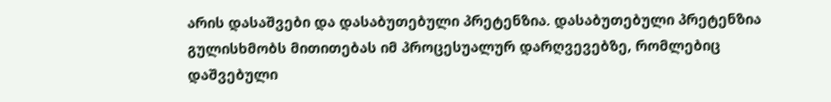არის დასაშვები და დასაბუთებული პრეტენზია. დასაბუთებული პრეტენზია გულისხმობს მითითებას იმ პროცესუალურ დარღვევებზე, რომლებიც დაშვებული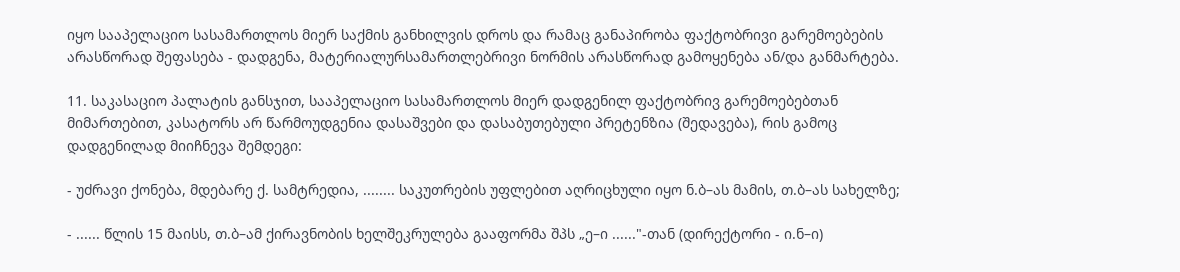იყო სააპელაციო სასამართლოს მიერ საქმის განხილვის დროს და რამაც განაპირობა ფაქტობრივი გარემოებების არასწორად შეფასება - დადგენა, მატერიალურსამართლებრივი ნორმის არასწორად გამოყენება ან/და განმარტება.

11. საკასაციო პალატის განსჯით, სააპელაციო სასამართლოს მიერ დადგენილ ფაქტობრივ გარემოებებთან მიმართებით, კასატორს არ წარმოუდგენია დასაშვები და დასაბუთებული პრეტენზია (შედავება), რის გამოც დადგენილად მიიჩნევა შემდეგი:

- უძრავი ქონება, მდებარე ქ. სამტრედია, ........ საკუთრების უფლებით აღრიცხული იყო ნ.ბ–ას მამის, თ.ბ–ას სახელზე;

- ...... წლის 15 მაისს, თ.ბ–ამ ქირავნობის ხელშეკრულება გააფორმა შპს „ე–ი ......"-თან (დირექტორი - ი.ნ–ი)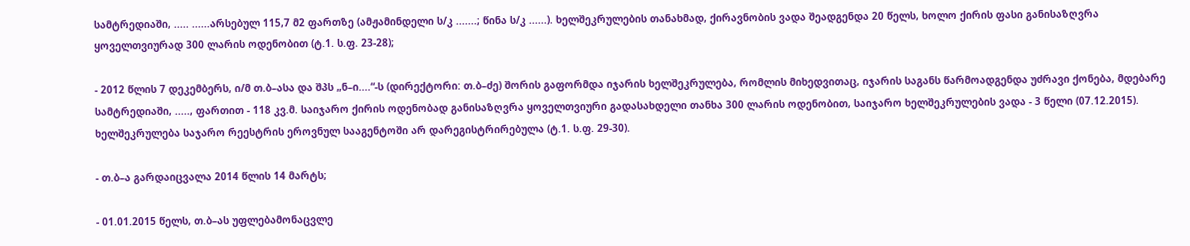სამტრედიაში, ..... ......არსებულ 115,7 მ2 ფართზე (ამჟამინდელი ს/კ .......; წინა ს/კ ......). ხელშეკრულების თანახმად, ქირავნობის ვადა შეადგენდა 20 წელს, ხოლო ქირის ფასი განისაზღვრა ყოველთვიურად 300 ლარის ოდენობით (ტ.1. ს.ფ. 23-28);

- 2012 წლის 7 დეკემბერს, ი/მ თ.ბ–ასა და შპს „ნ–ი....“-ს (დირექტორი: თ.ბ–ძე) შორის გაფორმდა იჯარის ხელშეკრულება, რომლის მიხედვითაც, იჯარის საგანს წარმოადგენდა უძრავი ქონება, მდებარე სამტრედიაში, ....., ფართით - 118 კვ.მ. საიჯარო ქირის ოდენობად განისაზღვრა ყოველთვიური გადასახდელი თანხა 300 ლარის ოდენობით, საიჯარო ხელშეკრულების ვადა - 3 წელი (07.12.2015). ხელშეკრულება საჯარო რეესტრის ეროვნულ სააგენტოში არ დარეგისტრირებულა (ტ.1. ს.ფ. 29-30).

- თ.ბ–ა გარდაიცვალა 2014 წლის 14 მარტს;

- 01.01.2015 წელს, თ.ბ–ას უფლებამონაცვლე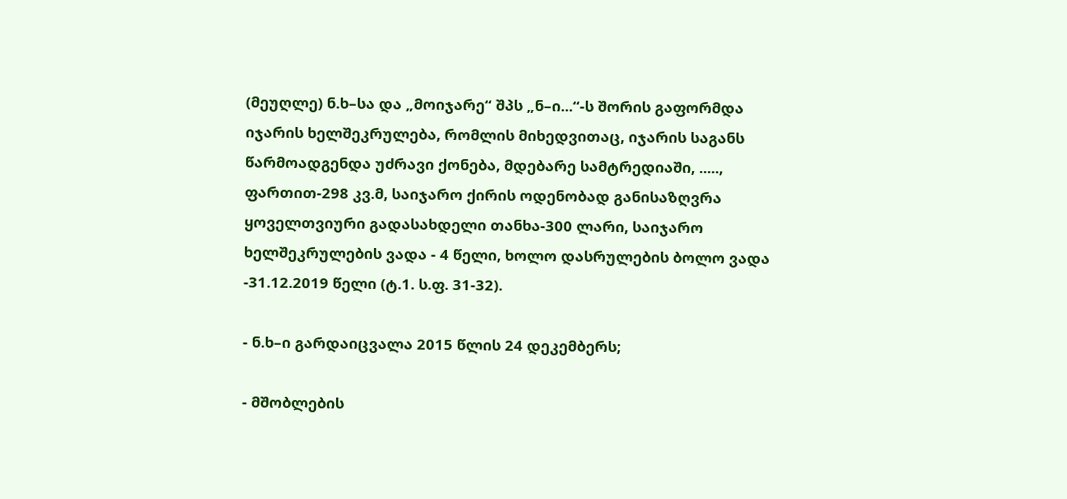(მეუღლე) ნ.ხ–სა და „მოიჯარე“ შპს „ნ–ი...“-ს შორის გაფორმდა იჯარის ხელშეკრულება, რომლის მიხედვითაც, იჯარის საგანს წარმოადგენდა უძრავი ქონება, მდებარე სამტრედიაში, ....., ფართით-298 კვ.მ, საიჯარო ქირის ოდენობად განისაზღვრა ყოველთვიური გადასახდელი თანხა-300 ლარი, საიჯარო ხელშეკრულების ვადა - 4 წელი, ხოლო დასრულების ბოლო ვადა -31.12.2019 წელი (ტ.1. ს.ფ. 31-32).

- ნ.ხ–ი გარდაიცვალა 2015 წლის 24 დეკემბერს;

- მშობლების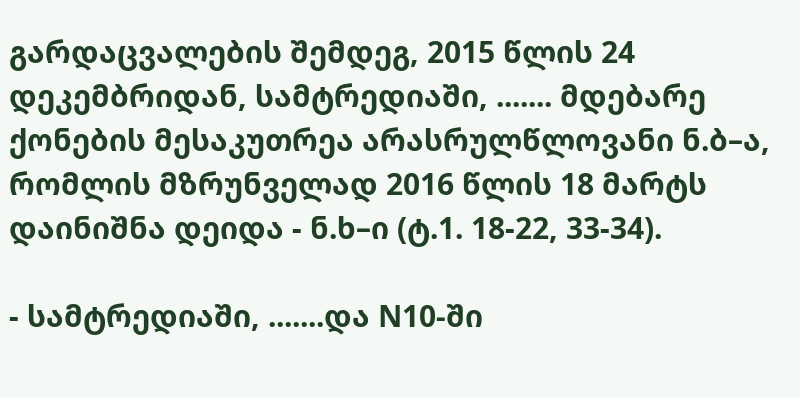გარდაცვალების შემდეგ, 2015 წლის 24 დეკემბრიდან, სამტრედიაში, ....... მდებარე ქონების მესაკუთრეა არასრულწლოვანი ნ.ბ–ა, რომლის მზრუნველად 2016 წლის 18 მარტს დაინიშნა დეიდა - ნ.ხ–ი (ტ.1. 18-22, 33-34).

- სამტრედიაში, .......და N10-ში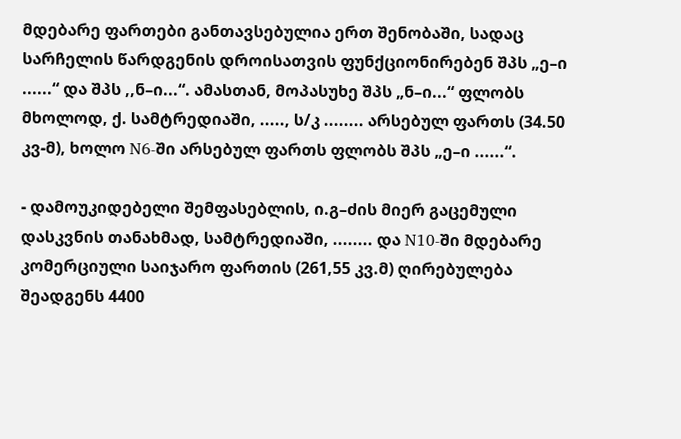მდებარე ფართები განთავსებულია ერთ შენობაში, სადაც სარჩელის წარდგენის დროისათვის ფუნქციონირებენ შპს „ე–ი ......“ და შპს ,,ნ–ი...“. ამასთან, მოპასუხე შპს „ნ–ი...“ ფლობს მხოლოდ, ქ. სამტრედიაში, ....., ს/კ ........ არსებულ ფართს (34.50 კვ-მ), ხოლო N6-ში არსებულ ფართს ფლობს შპს „ე–ი ......“.

- დამოუკიდებელი შემფასებლის, ი.გ–ძის მიერ გაცემული დასკვნის თანახმად, სამტრედიაში, ........ და N10-ში მდებარე კომერციული საიჯარო ფართის (261,55 კვ.მ) ღირებულება შეადგენს 4400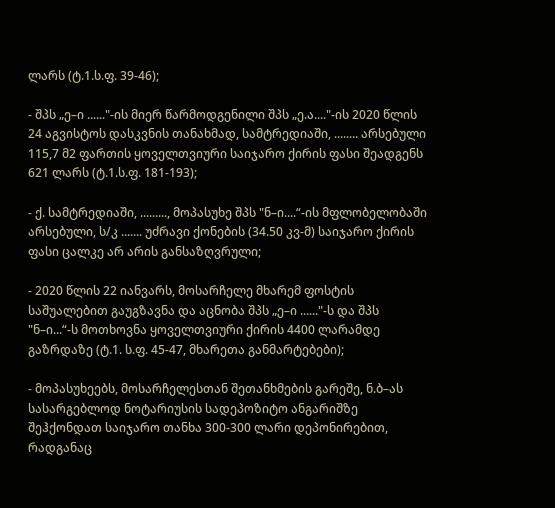ლარს (ტ.1.ს.ფ. 39-46);

- შპს „ე–ი ......"-ის მიერ წარმოდგენილი შპს „ე.ა...."-ის 2020 წლის 24 აგვისტოს დასკვნის თანახმად, სამტრედიაში, ........ არსებული 115,7 მ2 ფართის ყოველთვიური საიჯარო ქირის ფასი შეადგენს 621 ლარს (ტ.1.ს.ფ. 181-193);

- ქ. სამტრედიაში, ........., მოპასუხე შპს "ნ–ი....“-ის მფლობელობაში არსებული, ს/კ ....... უძრავი ქონების (34.50 კვ-მ) საიჯარო ქირის ფასი ცალკე არ არის განსაზღვრული;

- 2020 წლის 22 იანვარს, მოსარჩელე მხარემ ფოსტის საშუალებით გაუგზავნა და აცნობა შპს „ე–ი ......"-ს და შპს "ნ–ი...“-ს მოთხოვნა ყოველთვიური ქირის 4400 ლარამდე გაზრდაზე (ტ.1. ს.ფ. 45-47, მხარეთა განმარტებები);

- მოპასუხეებს, მოსარჩელესთან შეთანხმების გარეშე, ნ.ბ–ას სასარგებლოდ ნოტარიუსის სადეპოზიტო ანგარიშზე შეჰქონდათ საიჯარო თანხა 300-300 ლარი დეპონირებით, რადგანაც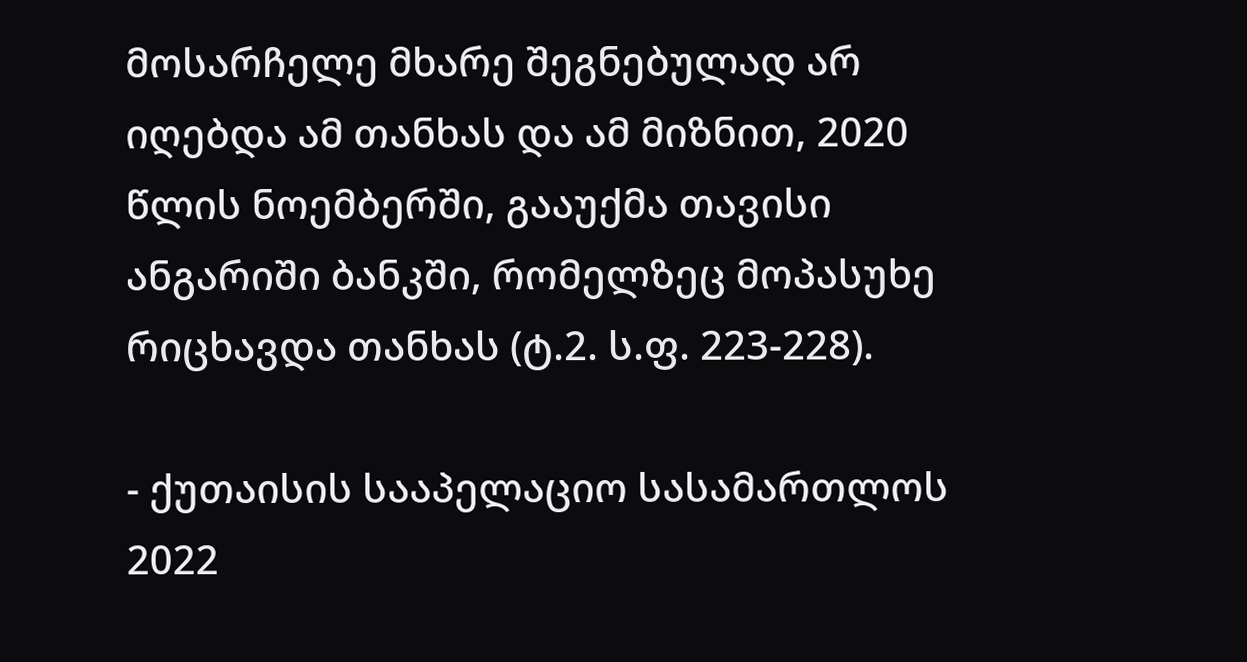მოსარჩელე მხარე შეგნებულად არ იღებდა ამ თანხას და ამ მიზნით, 2020 წლის ნოემბერში, გააუქმა თავისი ანგარიში ბანკში, რომელზეც მოპასუხე რიცხავდა თანხას (ტ.2. ს.ფ. 223-228).

- ქუთაისის სააპელაციო სასამართლოს 2022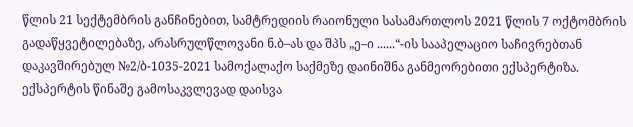წლის 21 სექტემბრის განჩინებით, სამტრედიის რაიონული სასამართლოს 2021 წლის 7 ოქტომბრის გადაწყვეტილებაზე, არასრულწლოვანი ნ.ბ–ას და შპს „ე–ი ......“-ის სააპელაციო საჩივრებთან დაკავშირებულ №2/ბ-1035-2021 სამოქალაქო საქმეზე დაინიშნა განმეორებითი ექსპერტიზა. ექსპერტის წინაშე გამოსაკვლევად დაისვა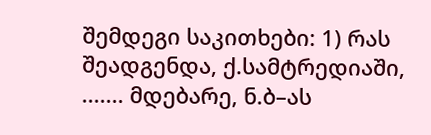შემდეგი საკითხები: 1) რას შეადგენდა, ქ.სამტრედიაში, ....... მდებარე, ნ.ბ–ას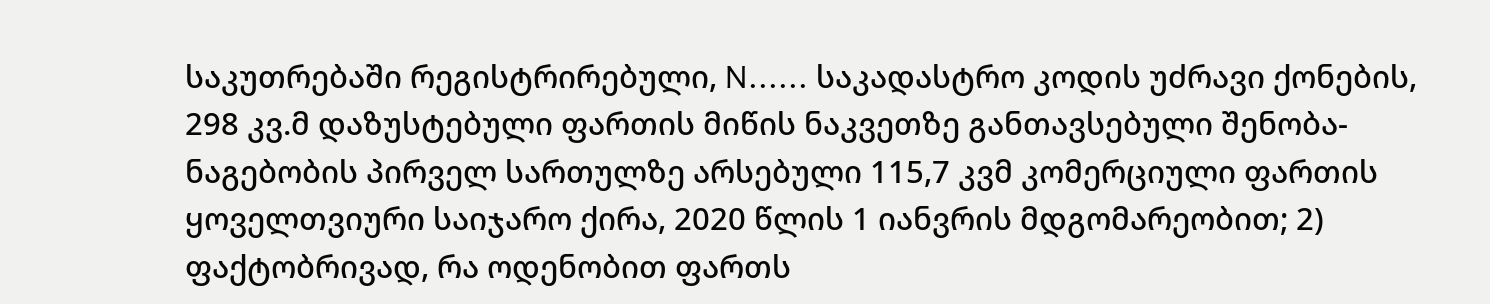საკუთრებაში რეგისტრირებული, N...... საკადასტრო კოდის უძრავი ქონების, 298 კვ.მ დაზუსტებული ფართის მიწის ნაკვეთზე განთავსებული შენობა-ნაგებობის პირველ სართულზე არსებული 115,7 კვმ კომერციული ფართის ყოველთვიური საიჯარო ქირა, 2020 წლის 1 იანვრის მდგომარეობით; 2) ფაქტობრივად, რა ოდენობით ფართს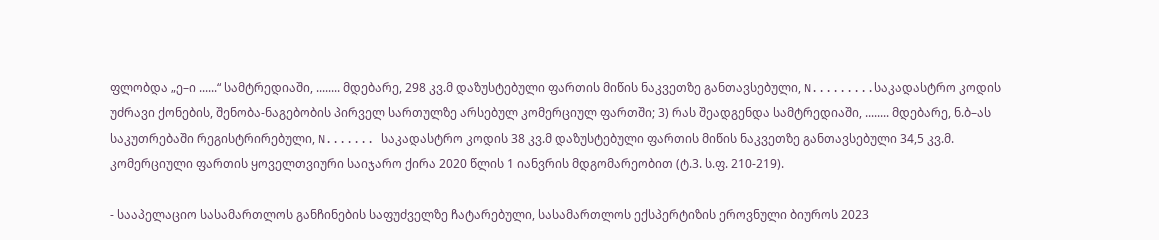ფლობდა „ე–ი ......“ სამტრედიაში, ........ მდებარე, 298 კვ.მ დაზუსტებული ფართის მიწის ნაკვეთზე განთავსებული, N.........საკადასტრო კოდის უძრავი ქონების, შენობა-ნაგებობის პირველ სართულზე არსებულ კომერციულ ფართში; 3) რას შეადგენდა სამტრედიაში, ........ მდებარე, ნ.ბ–ას საკუთრებაში რეგისტრირებული, N....... საკადასტრო კოდის 38 კვ.მ დაზუსტებული ფართის მიწის ნაკვეთზე განთავსებული 34,5 კვ.მ. კომერციული ფართის ყოველთვიური საიჯარო ქირა 2020 წლის 1 იანვრის მდგომარეობით (ტ.3. ს.ფ. 210-219).

- სააპელაციო სასამართლოს განჩინების საფუძველზე ჩატარებული, სასამართლოს ექსპერტიზის ეროვნული ბიუროს 2023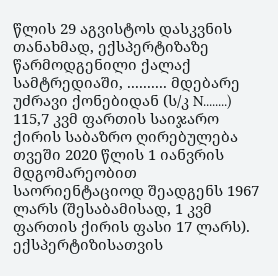წლის 29 აგვისტოს დასკვნის თანახმად, ექსპერტიზაზე წარმოდგენილი ქალაქ სამტრედიაში, .......... მდებარე უძრავი ქონებიდან (ს/კ N........) 115,7 კვმ ფართის საიჯარო ქირის საბაზრო ღირებულება თვეში 2020 წლის 1 იანვრის მდგომარეობით საორიენტაციოდ შეადგენს 1967 ლარს (შესაბამისად, 1 კვმ ფართის ქირის ფასი 17 ლარს). ექსპერტიზისათვის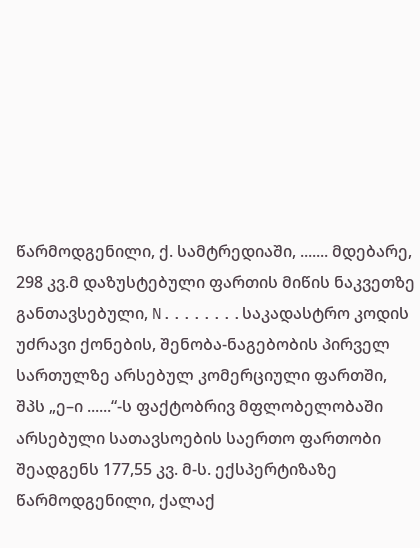წარმოდგენილი, ქ. სამტრედიაში, ....... მდებარე, 298 კვ.მ დაზუსტებული ფართის მიწის ნაკვეთზე განთავსებული, N........საკადასტრო კოდის უძრავი ქონების, შენობა-ნაგებობის პირველ სართულზე არსებულ კომერციული ფართში, შპს „ე–ი ......“-ს ფაქტობრივ მფლობელობაში არსებული სათავსოების საერთო ფართობი შეადგენს 177,55 კვ. მ-ს. ექსპერტიზაზე წარმოდგენილი, ქალაქ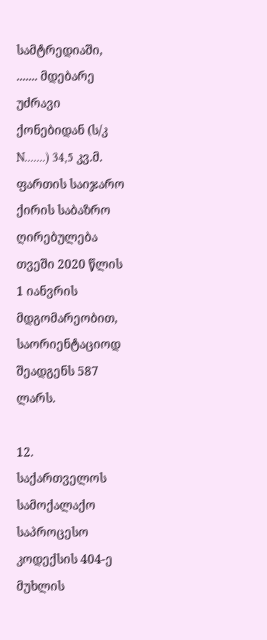სამტრედიაში, ....... მდებარე უძრავი ქონებიდან (ს/კ N.......) 34,5 კვ.მ. ფართის საიჯარო ქირის საბაზრო ღირებულება თვეში 2020 წლის 1 იანვრის მდგომარეობით, საორიენტაციოდ შეადგენს 587 ლარს.

12. საქართველოს სამოქალაქო საპროცესო კოდექსის 404-ე მუხლის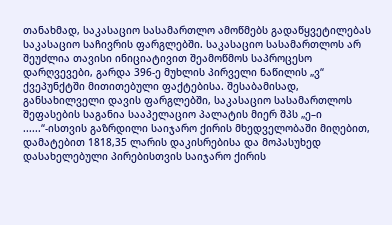თანახმად, საკასაციო სასამართლო ამოწმებს გადაწყვეტილებას საკასაციო საჩივრის ფარგლებში. საკასაციო სასამართლოს არ შეუძლია თავისი ინიციატივით შეამოწმოს საპროცესო დარღვევები, გარდა 396-ე მუხლის პირველი ნაწილის „ვ“ ქვეპუნქტში მითითებული ფაქტებისა. შესაბამისად, განსახილველი დავის ფარგლებში, საკასაციო სასამართლოს შეფასების საგანია სააპელაციო პალატის მიერ შპს „ე–ი ......“-ისთვის გაზრდილი საიჯარო ქირის მხედველობაში მიღებით, დამატებით 1818,35 ლარის დაკისრებისა და მოპასუხედ დასახელებული პირებისთვის საიჯარო ქირის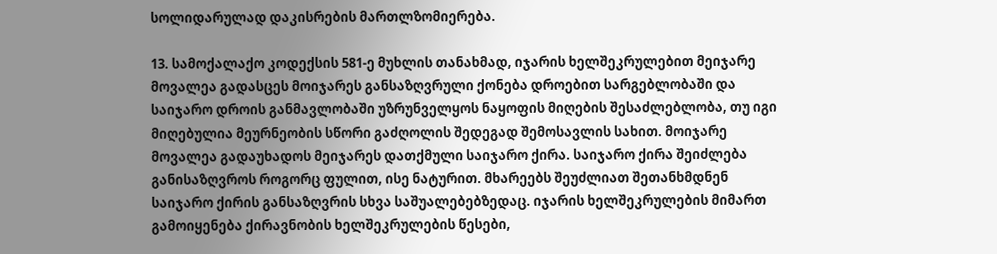სოლიდარულად დაკისრების მართლზომიერება.

13. სამოქალაქო კოდექსის 581-ე მუხლის თანახმად, იჯარის ხელშეკრულებით მეიჯარე მოვალეა გადასცეს მოიჯარეს განსაზღვრული ქონება დროებით სარგებლობაში და საიჯარო დროის განმავლობაში უზრუნველყოს ნაყოფის მიღების შესაძლებლობა, თუ იგი მიღებულია მეურნეობის სწორი გაძღოლის შედეგად შემოსავლის სახით. მოიჯარე მოვალეა გადაუხადოს მეიჯარეს დათქმული საიჯარო ქირა. საიჯარო ქირა შეიძლება განისაზღვროს როგორც ფულით, ისე ნატურით. მხარეებს შეუძლიათ შეთანხმდნენ საიჯარო ქირის განსაზღვრის სხვა საშუალებებზედაც. იჯარის ხელშეკრულების მიმართ გამოიყენება ქირავნობის ხელშეკრულების წესები,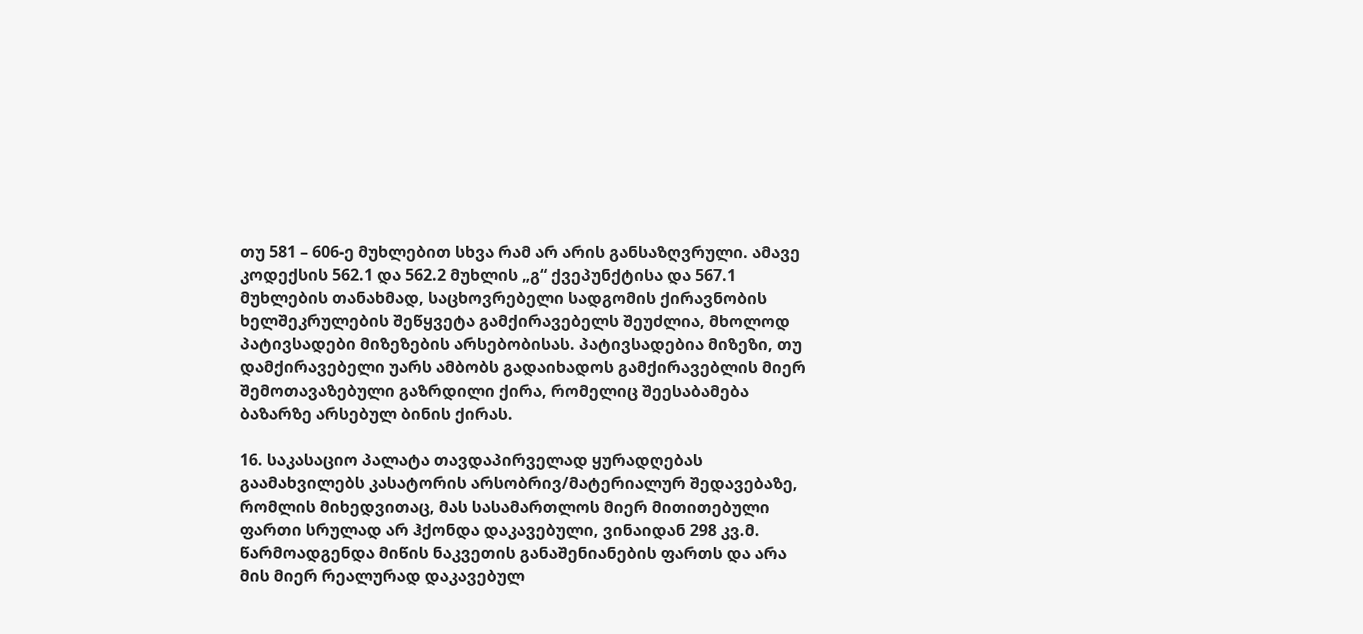თუ 581 – 606-ე მუხლებით სხვა რამ არ არის განსაზღვრული. ამავე კოდექსის 562.1 და 562.2 მუხლის „გ“ ქვეპუნქტისა და 567.1 მუხლების თანახმად, საცხოვრებელი სადგომის ქირავნობის ხელშეკრულების შეწყვეტა გამქირავებელს შეუძლია, მხოლოდ პატივსადები მიზეზების არსებობისას. პატივსადებია მიზეზი, თუ დამქირავებელი უარს ამბობს გადაიხადოს გამქირავებლის მიერ შემოთავაზებული გაზრდილი ქირა, რომელიც შეესაბამება ბაზარზე არსებულ ბინის ქირას.

16. საკასაციო პალატა თავდაპირველად ყურადღებას გაამახვილებს კასატორის არსობრივ/მატერიალურ შედავებაზე, რომლის მიხედვითაც, მას სასამართლოს მიერ მითითებული ფართი სრულად არ ჰქონდა დაკავებული, ვინაიდან 298 კვ.მ. წარმოადგენდა მიწის ნაკვეთის განაშენიანების ფართს და არა მის მიერ რეალურად დაკავებულ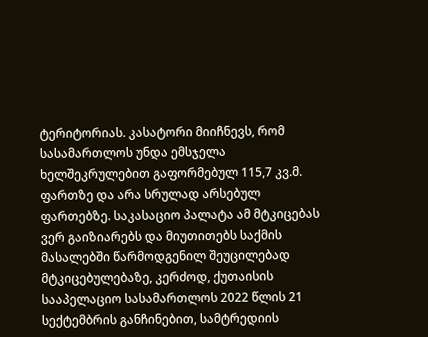ტერიტორიას. კასატორი მიიჩნევს, რომ სასამართლოს უნდა ემსჯელა ხელშეკრულებით გაფორმებულ 115,7 კვ.მ. ფართზე და არა სრულად არსებულ ფართებზე. საკასაციო პალატა ამ მტკიცებას ვერ გაიზიარებს და მიუთითებს საქმის მასალებში წარმოდგენილ შეუცილებად მტკიცებულებაზე, კერძოდ, ქუთაისის სააპელაციო სასამართლოს 2022 წლის 21 სექტემბრის განჩინებით, სამტრედიის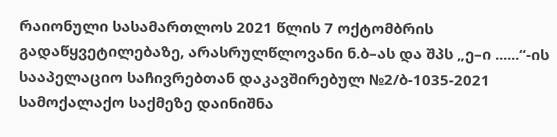რაიონული სასამართლოს 2021 წლის 7 ოქტომბრის გადაწყვეტილებაზე, არასრულწლოვანი ნ.ბ–ას და შპს „ე–ი ......“-ის სააპელაციო საჩივრებთან დაკავშირებულ №2/ბ-1035-2021 სამოქალაქო საქმეზე დაინიშნა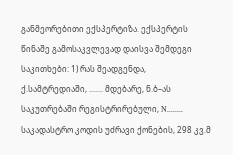განმეორებითი ექსპერტიზა. ექსპერტის წინაშე გამოსაკვლევად დაისვა შემდეგი საკითხები: 1) რას შეადგენდა, ქ.სამტრედიაში, ....... მდებარე, ნ.ბ–ას საკუთრებაში რეგისტრირებული, N........ საკადასტრო კოდის უძრავი ქონების, 298 კვ.მ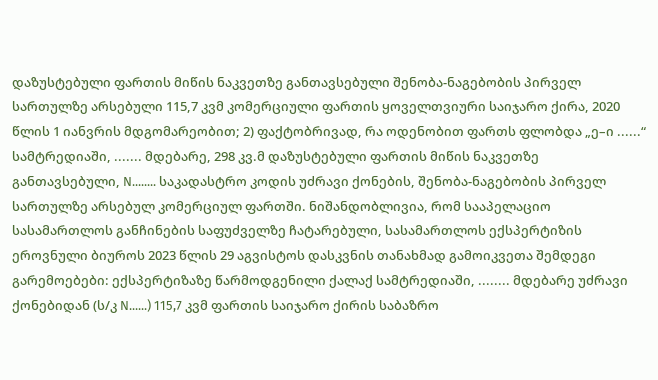დაზუსტებული ფართის მიწის ნაკვეთზე განთავსებული შენობა-ნაგებობის პირველ სართულზე არსებული 115,7 კვმ კომერციული ფართის ყოველთვიური საიჯარო ქირა, 2020 წლის 1 იანვრის მდგომარეობით; 2) ფაქტობრივად, რა ოდენობით ფართს ფლობდა „ე–ი ......“ სამტრედიაში, ....... მდებარე, 298 კვ.მ დაზუსტებული ფართის მიწის ნაკვეთზე განთავსებული, N........ საკადასტრო კოდის უძრავი ქონების, შენობა-ნაგებობის პირველ სართულზე არსებულ კომერციულ ფართში. ნიშანდობლივია, რომ სააპელაციო სასამართლოს განჩინების საფუძველზე ჩატარებული, სასამართლოს ექსპერტიზის ეროვნული ბიუროს 2023 წლის 29 აგვისტოს დასკვნის თანახმად გამოიკვეთა შემდეგი გარემოებები: ექსპერტიზაზე წარმოდგენილი ქალაქ სამტრედიაში, ........ მდებარე უძრავი ქონებიდან (ს/კ N......) 115,7 კვმ ფართის საიჯარო ქირის საბაზრო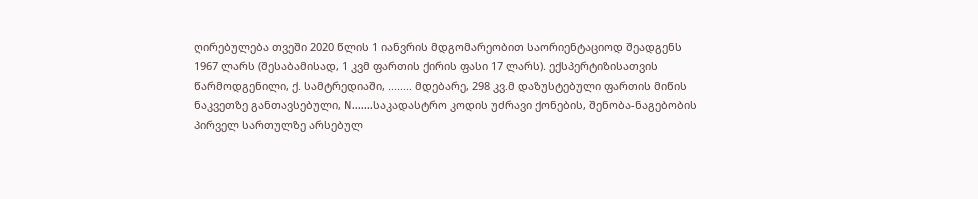ღირებულება თვეში 2020 წლის 1 იანვრის მდგომარეობით საორიენტაციოდ შეადგენს 1967 ლარს (შესაბამისად, 1 კვმ ფართის ქირის ფასი 17 ლარს). ექსპერტიზისათვის წარმოდგენილი, ქ. სამტრედიაში, ........ მდებარე, 298 კვ.მ დაზუსტებული ფართის მიწის ნაკვეთზე განთავსებული, N.......საკადასტრო კოდის უძრავი ქონების, შენობა-ნაგებობის პირველ სართულზე არსებულ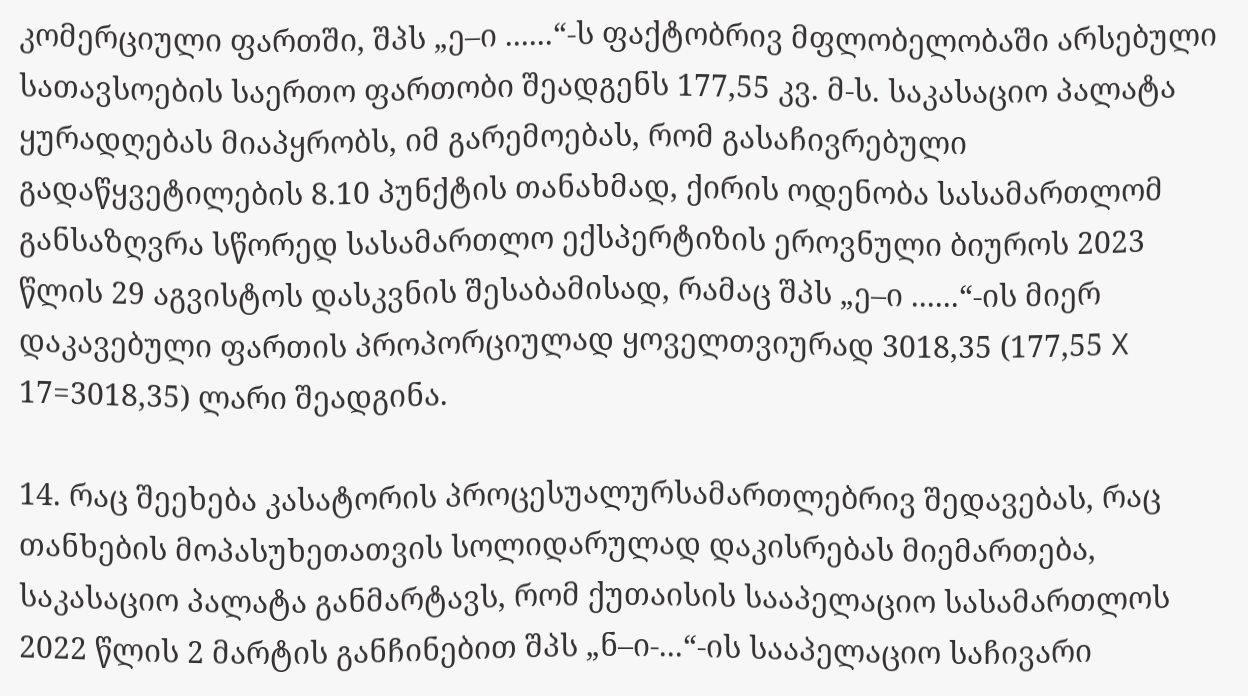კომერციული ფართში, შპს „ე–ი ......“-ს ფაქტობრივ მფლობელობაში არსებული სათავსოების საერთო ფართობი შეადგენს 177,55 კვ. მ-ს. საკასაციო პალატა ყურადღებას მიაპყრობს, იმ გარემოებას, რომ გასაჩივრებული გადაწყვეტილების 8.10 პუნქტის თანახმად, ქირის ოდენობა სასამართლომ განსაზღვრა სწორედ სასამართლო ექსპერტიზის ეროვნული ბიუროს 2023 წლის 29 აგვისტოს დასკვნის შესაბამისად, რამაც შპს „ე–ი ......“-ის მიერ დაკავებული ფართის პროპორციულად ყოველთვიურად 3018,35 (177,55 X 17=3018,35) ლარი შეადგინა.

14. რაც შეეხება კასატორის პროცესუალურსამართლებრივ შედავებას, რაც თანხების მოპასუხეთათვის სოლიდარულად დაკისრებას მიემართება, საკასაციო პალატა განმარტავს, რომ ქუთაისის სააპელაციო სასამართლოს 2022 წლის 2 მარტის განჩინებით შპს „ნ–ი-...“-ის სააპელაციო საჩივარი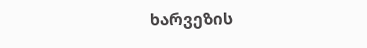ხარვეზის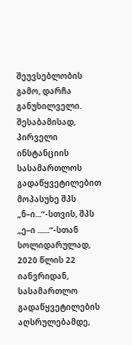შეუვსებლობის გამო, დარჩა განუხილველი. შესაბამისად, პირველი ინსტანციის სასამართლოს გადაწყვეტილებით მოპასუხე შპს „ნ–ი...“-სთვის, შპს „ე–ი ......“-სთან სოლიდარულად, 2020 წლის 22 იანვრიდან, სასამართლო გადაწყვეტილების აღსრულებამდე,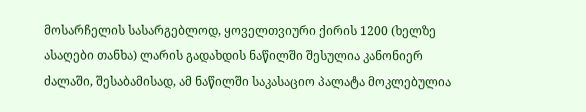მოსარჩელის სასარგებლოდ, ყოველთვიური ქირის 1200 (ხელზე ასაღები თანხა) ლარის გადახდის ნაწილში შესულია კანონიერ ძალაში, შესაბამისად, ამ ნაწილში საკასაციო პალატა მოკლებულია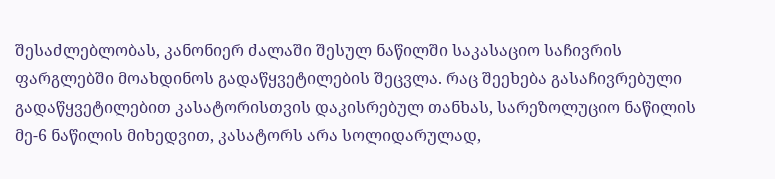შესაძლებლობას, კანონიერ ძალაში შესულ ნაწილში საკასაციო საჩივრის ფარგლებში მოახდინოს გადაწყვეტილების შეცვლა. რაც შეეხება გასაჩივრებული გადაწყვეტილებით კასატორისთვის დაკისრებულ თანხას, სარეზოლუციო ნაწილის მე-6 ნაწილის მიხედვით, კასატორს არა სოლიდარულად,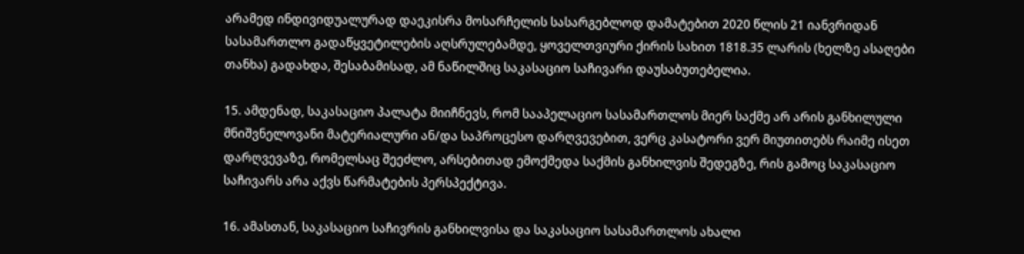არამედ ინდივიდუალურად დაეკისრა მოსარჩელის სასარგებლოდ დამატებით 2020 წლის 21 იანვრიდან სასამართლო გადაწყვეტილების აღსრულებამდე, ყოველთვიური ქირის სახით 1818.35 ლარის (ხელზე ასაღები თანხა) გადახდა, შესაბამისად, ამ ნაწილშიც საკასაციო საჩივარი დაუსაბუთებელია.

15. ამდენად, საკასაციო პალატა მიიჩნევს, რომ სააპელაციო სასამართლოს მიერ საქმე არ არის განხილული მნიშვნელოვანი მატერიალური ან/და საპროცესო დარღვევებით, ვერც კასატორი ვერ მიუთითებს რაიმე ისეთ დარღვევაზე, რომელსაც შეეძლო, არსებითად ემოქმედა საქმის განხილვის შედეგზე, რის გამოც საკასაციო საჩივარს არა აქვს წარმატების პერსპექტივა.

16. ამასთან, საკასაციო საჩივრის განხილვისა და საკასაციო სასამართლოს ახალი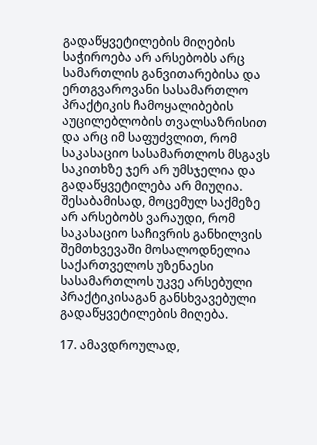გადაწყვეტილების მიღების საჭიროება არ არსებობს არც სამართლის განვითარებისა და ერთგვაროვანი სასამართლო პრაქტიკის ჩამოყალიბების აუცილებლობის თვალსაზრისით და არც იმ საფუძვლით, რომ საკასაციო სასამართლოს მსგავს საკითხზე ჯერ არ უმსჯელია და გადაწყვეტილება არ მიუღია. შესაბამისად, მოცემულ საქმეზე არ არსებობს ვარაუდი, რომ საკასაციო საჩივრის განხილვის შემთხვევაში მოსალოდნელია საქართველოს უზენაესი სასამართლოს უკვე არსებული პრაქტიკისაგან განსხვავებული გადაწყვეტილების მიღება.

17. ამავდროულად,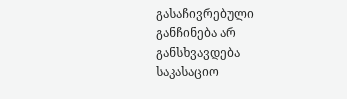გასაჩივრებული განჩინება არ განსხვავდება საკასაციო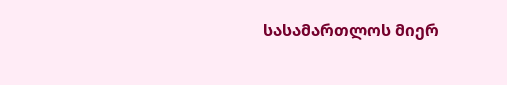სასამართლოს მიერ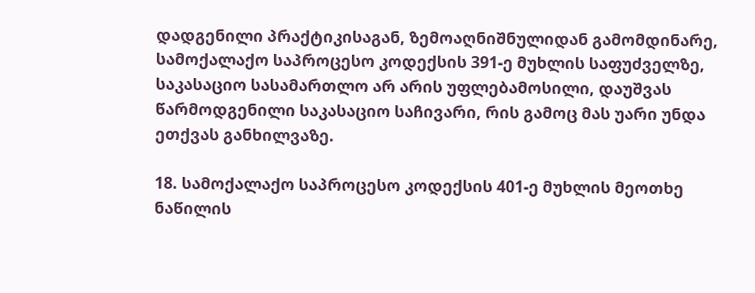დადგენილი პრაქტიკისაგან, ზემოაღნიშნულიდან გამომდინარე, სამოქალაქო საპროცესო კოდექსის 391-ე მუხლის საფუძველზე, საკასაციო სასამართლო არ არის უფლებამოსილი, დაუშვას წარმოდგენილი საკასაციო საჩივარი, რის გამოც მას უარი უნდა ეთქვას განხილვაზე.

18. სამოქალაქო საპროცესო კოდექსის 401-ე მუხლის მეოთხე ნაწილის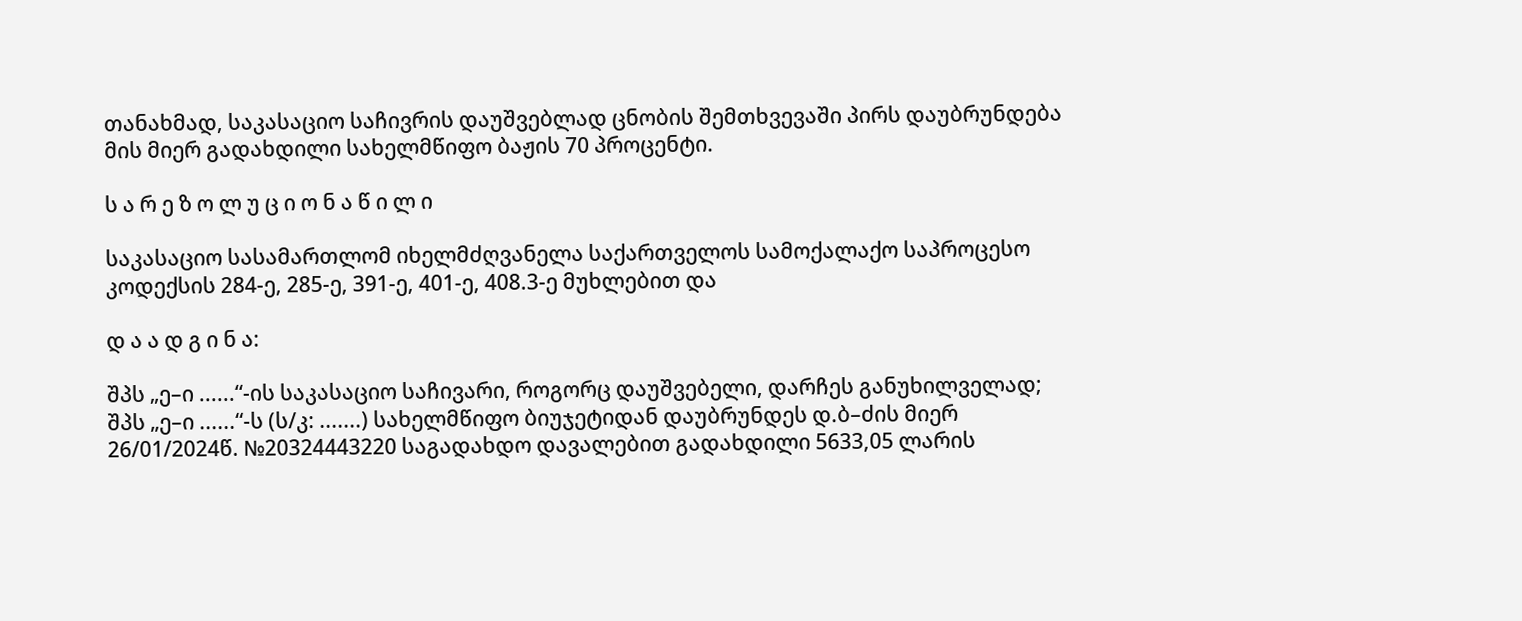თანახმად, საკასაციო საჩივრის დაუშვებლად ცნობის შემთხვევაში პირს დაუბრუნდება მის მიერ გადახდილი სახელმწიფო ბაჟის 70 პროცენტი.

ს ა რ ე ზ ო ლ უ ც ი ო ნ ა წ ი ლ ი

საკასაციო სასამართლომ იხელმძღვანელა საქართველოს სამოქალაქო საპროცესო კოდექსის 284-ე, 285-ე, 391-ე, 401-ე, 408.3-ე მუხლებით და

დ ა ა დ გ ი ნ ა:

შპს „ე–ი ......“-ის საკასაციო საჩივარი, როგორც დაუშვებელი, დარჩეს განუხილველად; შპს „ე–ი ......“-ს (ს/კ: .......) სახელმწიფო ბიუჯეტიდან დაუბრუნდეს დ.ბ–ძის მიერ 26/01/2024წ. №20324443220 საგადახდო დავალებით გადახდილი 5633,05 ლარის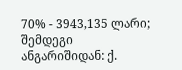70% - 3943,135 ლარი; შემდეგი ანგარიშიდან: ქ.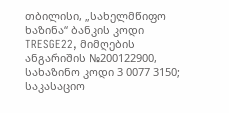თბილისი, „სახელმწიფო ხაზინა“ ბანკის კოდი TRESGE22, მიმღების ანგარიშის №200122900, სახაზინო კოდი 3 0077 3150; საკასაციო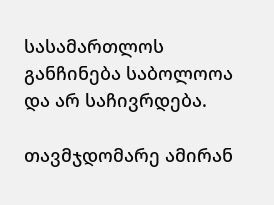სასამართლოს განჩინება საბოლოოა და არ საჩივრდება.

თავმჯდომარე ამირან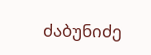ძაბუნიძე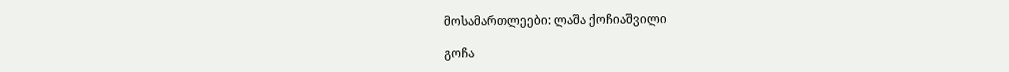მოსამართლეები: ლაშა ქოჩიაშვილი

გოჩა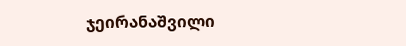ჯეირანაშვილი